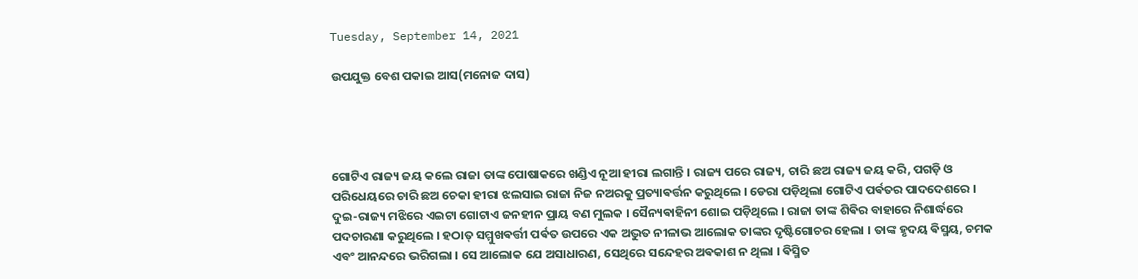Tuesday, September 14, 2021

ଉପଯୁକ୍ତ ବେଶ ପକାଇ ଆସ(ମନୋଜ ଦାସ)




ଗୋଟିଏ ରାଜ୍ୟ ଜୟ କଲେ ରାଜା ତାଙ୍କ ପୋଷାକରେ ଖଣ୍ଡିଏ ନୂଆ ହୀରା ଲଗାନ୍ତି । ରାଜ୍ୟ ପରେ ରାଜ୍ୟ, ଚାରି ଛଅ ରାଜ୍ୟ ଜୟ କରି, ପଗଡ଼ି ଓ ପରିଧେୟରେ ଚାରି ଛଅ ଚେକା ହୀରା ଝଲସାଇ ରାଜା ନିଜ ନଅରକୁ ପ୍ରତ୍ୟାଵର୍ତ୍ତନ କରୁଥିଲେ । ଡେରା ପଡ଼ିଥିଲା ଗୋଟିଏ ପର୍ଵତର ପାଦଦେଶରେ । ଦୁଇ-ରାଜ୍ୟ ମଝିରେ ଏଇଟା ଗୋଟାଏ ଜନହୀନ ପ୍ରାୟ ବଣ ମୁଲକ । ସୈନ୍ୟଵାହିନୀ ଶୋଇ ପଡ଼ିଥିଲେ । ରାଜା ତାଙ୍କ ଶିଵିର ବାହାରେ ନିଶାର୍ଦ୍ଧରେ ପଦଚାରଣା କରୁଥିଲେ । ହଠାତ୍ ସମ୍ମୁଖଵର୍ତ୍ତୀ ପର୍ଵତ ଉପରେ ଏକ ଅଦ୍ଭୁତ ନୀଳାଭ ଆଲୋକ ତାଙ୍କର ଦୃଷ୍ଟିଗୋଚର ହେଲା । ତାଙ୍କ ହୃଦୟ ଵିସ୍ମୟ, ଚମକ ଏବଂ ଆନନ୍ଦରେ ଭରିଗଲା । ସେ ଆଲୋକ ଯେ ଅସାଧାରଣ, ସେଥିରେ ସନ୍ଦେହର ଅଵକାଶ ନ ଥିଲା । ଵିସ୍ମିତ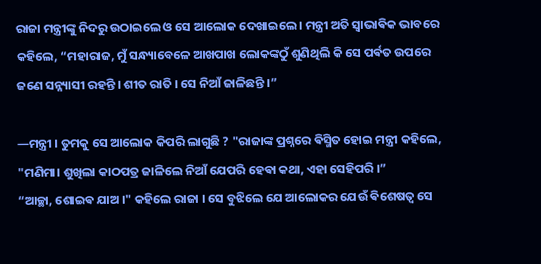ରାଜା ମନ୍ତ୍ରୀଙ୍କୁ ନିଦରୁ ଉଠାଇଲେ ଓ ସେ ଆଲୋକ ଦେଖାଇଲେ । ମନ୍ତ୍ରୀ ଅତି ସ୍ବାଭାଵିକ ଭାବରେ କହିଲେ, “ମହାରାଜ, ମୁଁ ସନ୍ଧ୍ୟାବେଳେ ଆଖପାଖ ଲୋକଙ୍କଠୁଁ ଶୁଣିଥିଲି କି ସେ ପର୍ଵତ ଉପରେ ଜଣେ ସନ୍ନ୍ୟାସୀ ରହନ୍ତି । ଶୀତ ରାତି । ସେ ନିଆଁ ଜାଳିଛନ୍ତି ।”

—ମନ୍ତ୍ରୀ । ତୁମକୁ ସେ ଆଲୋକ କିପରି ଲାଗୁଛି ? "ରାଜାଙ୍କ ପ୍ରଶ୍ନରେ ଵିସ୍ମିତ ହୋଇ ମନ୍ତ୍ରୀ କହିଲେ, "ମଣିମା। ଶୁଖିଲା କାଠପତ୍ର ଜାଳିଲେ ନିଆଁ ଯେପରି ହେଵା କଥା, ଏହା ସେହିପରି ।”
“ଆଚ୍ଛା, ଶୋଇଵ ଯାଅ ।" କହିଲେ ରାଜା । ସେ ବୁଝିଲେ ଯେ ଆଲୋକର ଯେଉଁ ଵିଶେଷତ୍ଵ ସେ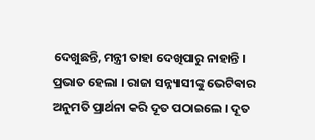ଦେଖୁଛନ୍ତି, ମନ୍ତ୍ରୀ ତାହା ଦେଖିପାରୁ ନାହାନ୍ତି । ପ୍ରଭାତ ହେଲା । ରାଜା ସନ୍ନ୍ୟାସୀଙ୍କୁ ଭେଟିଵାର ଅନୁମତି ପ୍ରାର୍ଥନା କରି ଦୂତ ପଠାଇଲେ । ଦୂତ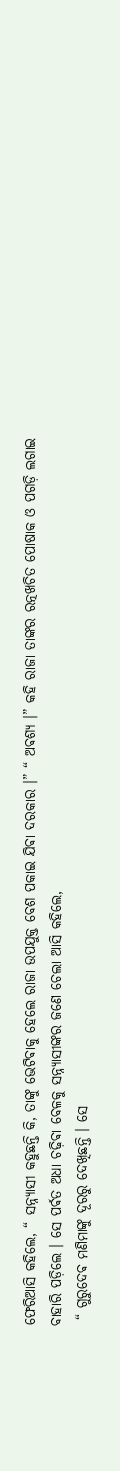ଫେରିଆସି କହିଲେ, “ ସନ୍ନ୍ୟାସୀ କହୁଛନ୍ତି କି, ତାଙ୍କୁ ଭେଟିଵାକୁ ହେଲେ ରାଜା ଉପଯୁକ୍ତ ବେଶ ପକାଇ ଯିଵା ଦରକାର ।” “ ଅଵଶ୍ୟ ।” କହି ରାଜା ତାଙ୍କର ରତ୍ନଖଚିତ ପୋଷାକ ଓ ପଗଡ଼ି ଲଗାଇ ବାହାରି ପଡ଼ିଲେ । ସେ ପର୍ଵତ ଅଧା ଚଢ଼ିଵା ବେଳକୁ ସନ୍ନ୍ୟାସୀଙ୍କର ଜଣେ ଚେଲା ଆସି କହିଲେ,
 “ ଗୁରୁଦେଵ ମଣିମାଙ୍କୁ ଦୂରରୁ ଦେଖିଛନ୍ତି । ସେ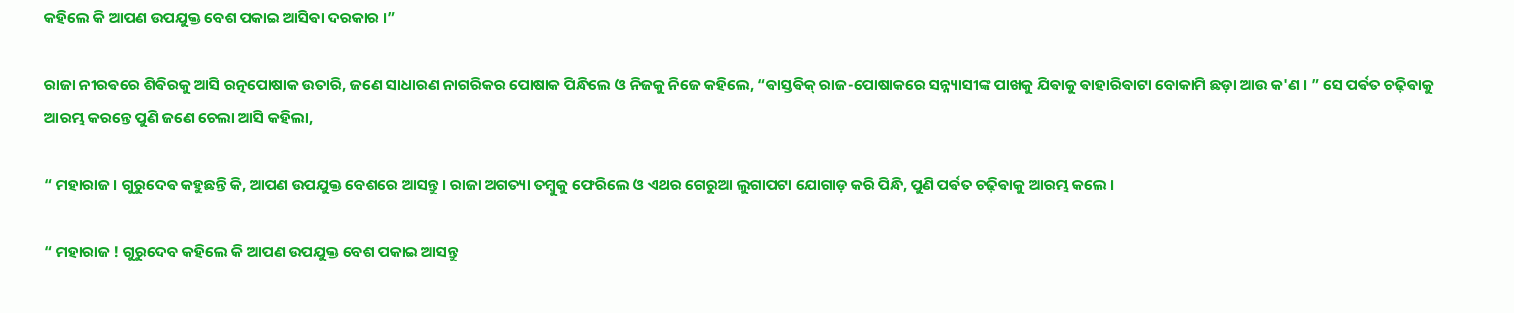କହିଲେ କି ଆପଣ ଉପଯୁକ୍ତ ବେଶ ପକାଇ ଆସିଵା ଦରକାର ।”

ରାଜା ନୀରଵରେ ଶିଵିରକୁ ଆସି ରତ୍ନପୋଷାକ ଉତାରି, ଜଣେ ସାଧାରଣ ନାଗରିକର ପୋଷାକ ପିନ୍ଧିଲେ ଓ ନିଜକୁ ନିଜେ କହିଲେ, “ଵାସ୍ତଵିକ୍ ରାଜ-ପୋଷାକରେ ସନ୍ନ୍ୟାସୀଙ୍କ ପାଖକୁ ଯିଵାକୁ ଵାହାରିଵାଟା ବୋକାମି ଛଡ଼ା ଆଉ କ'ଣ । ” ସେ ପର୍ଵତ ଚଢ଼ିଵାକୁ ଆରମ୍ଭ କରନ୍ତେ ପୁଣି ଜଣେ ଚେଲା ଆସି କହିଲା,

“ ମହାରାଜ । ଗୁରୁଦେଵ କହୁଛନ୍ତି କି, ଆପଣ ଉପଯୁକ୍ତ ବେଶରେ ଆସନ୍ତୁ । ରାଜା ଅଗତ୍ୟା ତମ୍ବୁକୁ ଫେରିଲେ ଓ ଏଥର ଗେରୁଆ ଲୁଗାପଟା ଯୋଗାଡ଼ କରି ପିନ୍ଧି, ପୁଣି ପର୍ଵତ ଚଢ଼ିଵାକୁ ଆରମ୍ଭ କଲେ ।

“ ମହାରାଜ ! ଗୁରୁଦେବ କହିଲେ କି ଆପଣ ଉପଯୁକ୍ତ ବେଶ ପକାଇ ଆସନ୍ତୁ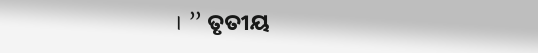। ” ତୃତୀୟ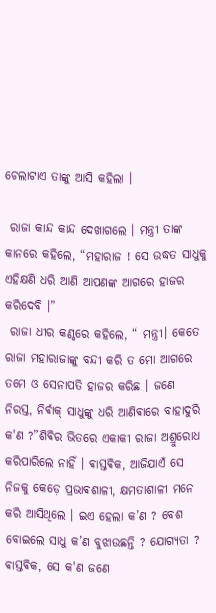ଚେଲାଟାଏ ତାଙ୍କୁ ଆସି କହିଲା ।

 ରାଜା କାନ୍ଦ କାନ୍ଦ ଦେଖାଗଲେ । ମନ୍ତ୍ରୀ ତାଙ୍କ କାନରେ କହିଲେ, “ମହାରାଜ ! ସେ ଉଦ୍ଧତ ସାଧୁକୁ ଏହିକ୍ଷଣି ଧରି ଆଣି ଆପଣଙ୍କ ଆଗରେ ହାଜର କରିଦେବି ।”
 ରାଜା ଧୀର କଣ୍ଠରେ କହିଲେ, “ ମନ୍ତ୍ରୀ। କେତେ ରାଜା ମହାରାଜାଙ୍କୁ ବନ୍ଦୀ କରି ତ ମୋ ଆଗରେ ତମେ ଓ ସେନାପତି ହାଜର କରିଛ । ଜଣେ ନିରସ୍ତ, ନିର୍ଵାକ୍ ସାଧୁଙ୍କୁ ଧରି ଆଣିଵାରେ ବାହାଦୁରି କ'ଣ ?”ଶିଵିର ଭିତରେ ଏକାକୀ ରାଜା ଅଶ୍ରୁରୋଧ କରିପାରିଲେ ନାହିଁ । ଵାସ୍ତଵିକ, ଆଜିଯାଏଁ ସେ ନିଜକୁ କେଡ଼େ ପ୍ରଭାଵଶାଳୀ, କ୍ଷମତାଶାଳୀ ମନେ କରି ଆସିଥିଲେ । ଇଏ ହେଲା କ’ଣ ? ବେଶ ବୋଇଲେ ସାଧୁ କ’ଣ ବୁଝାଉଛନ୍ତି ? ଯୋଗ୍ୟତା ? ଵାସ୍ତଵିକ, ସେ କ'ଣ ଜଣେ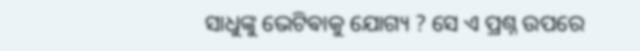ସାଧୁଙ୍କୁ ଭେଟିଵାକୁ ଯୋଗ୍ୟ ? ସେ ଏ ପ୍ରଶ୍ନ ଉପରେ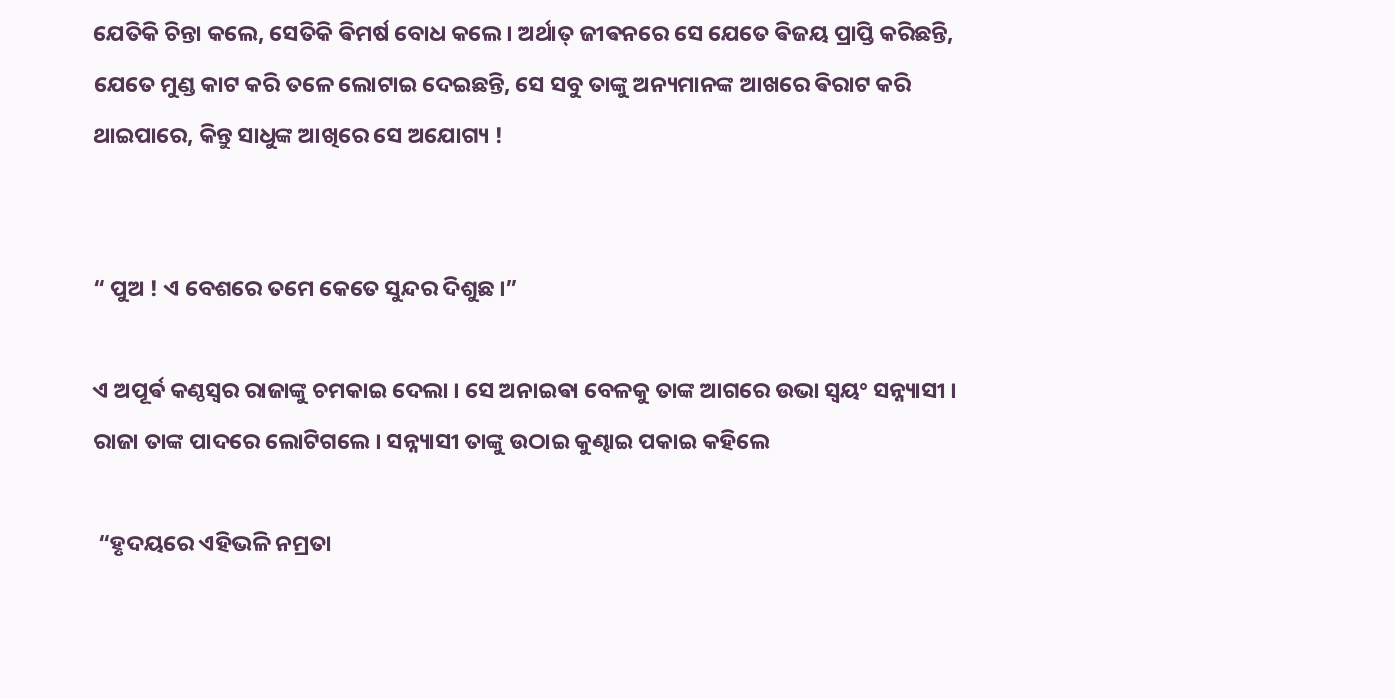ଯେତିକି ଚିନ୍ତା କଲେ, ସେତିକି ଵିମର୍ଷ ବୋଧ କଲେ । ଅର୍ଥାତ୍ ଜୀଵନରେ ସେ ଯେତେ ଵିଜୟ ପ୍ରାପ୍ତି କରିଛନ୍ତି, ଯେତେ ମୁଣ୍ଡ କାଟ କରି ତଳେ ଲୋଟାଇ ଦେଇଛନ୍ତି, ସେ ସବୁ ତାଙ୍କୁ ଅନ୍ୟମାନଙ୍କ ଆଖରେ ଵିରାଟ କରି ଥାଇପାରେ, କିନ୍ତୁ ସାଧୁଙ୍କ ଆଖିରେ ସେ ଅଯୋଗ୍ୟ !


“ ପୁଅ ! ଏ ବେଶରେ ତମେ କେତେ ସୁନ୍ଦର ଦିଶୁଛ ।”

ଏ ଅପୂର୍ଵ କଣ୍ଠସ୍ଵର ରାଜାଙ୍କୁ ଚମକାଇ ଦେଲା । ସେ ଅନାଇଵା ବେଳକୁ ତାଙ୍କ ଆଗରେ ଉଭା ସ୍ଵୟଂ ସନ୍ନ୍ୟାସୀ । ରାଜା ତାଙ୍କ ପାଦରେ ଲୋଟିଗଲେ । ସନ୍ନ୍ୟାସୀ ତାଙ୍କୁ ଉଠାଇ କୁଣ୍ଢାଇ ପକାଇ କହିଲେ

 “ହୃଦୟରେ ଏହିଭଳି ନମ୍ରତା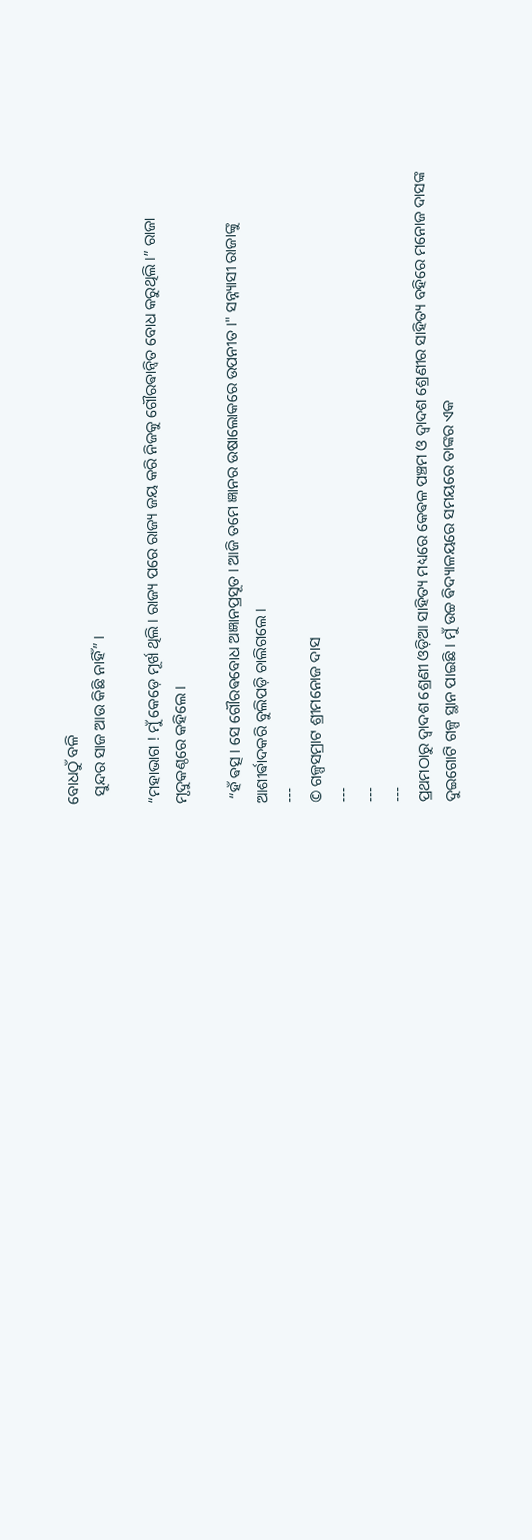ବୋଧଠୁଁ ବଳି
  ସୁନ୍ଦର ସାଜ ଆଉ କିଛି ନାହିଁ” ।

“ମହାଭାଗ ! ମୁଁ କେଡ଼େ ମୂର୍ଖ ଥିଲି । ରାଜ୍ୟ ପରେ ରାଜ୍ୟ ଜୟ କରି ନିଜକୁ ଗୌରଵାନ୍ବିତ ବୋଧ କରୁଥିଲି ।” ରାଜା ମୃଦୁକଣ୍ଠରେ କହିଲେ ।

 “ହଁ ଵତ୍ସ । ସେ ଗୌରଵବୋଧ ଅଜ୍ଞାନପ୍ରସୂତ । ଆଜି ତମେ ଜ୍ଞାନର ଉଷାଲୋକରେ ଉପନୀତ ।" ସନ୍ନ୍ୟାସୀ ରାଜାଙ୍କୁ ଆଶୀର୍ଵାଦକରି ବୁଲିପଡ଼ି ଚାଲିଗଲେ ।
---
© ଗଳ୍ପସମ୍ରାଟ ଶ୍ରୀମନୋଜ ଦାସ
---
---
---
ପ୍ରଥମଠାରୁ ଦ୍ଵାଦଶ ଶ୍ରେଣୀ ଓଡ଼ିଆ ସାହିତ୍ୟ ମଧ୍ୟରେ କେଵଳ ପଞ୍ଚମ ଓ ଦ୍ଵାଦଶ ଶ୍ରେଣୀର ସାହିତ୍ୟ ବହିରେ ମନୋଜ ଦାସଙ୍କ ଦୁଇଗୋଟି ଗଳ୍ପ ସ୍ଥାନ ପାଇଛି । ମୁଁ ଉଚ୍ଚ ଵିଦ୍ୟାଳୟରେ ସମୟରେ ତାଙ୍କର ଏକ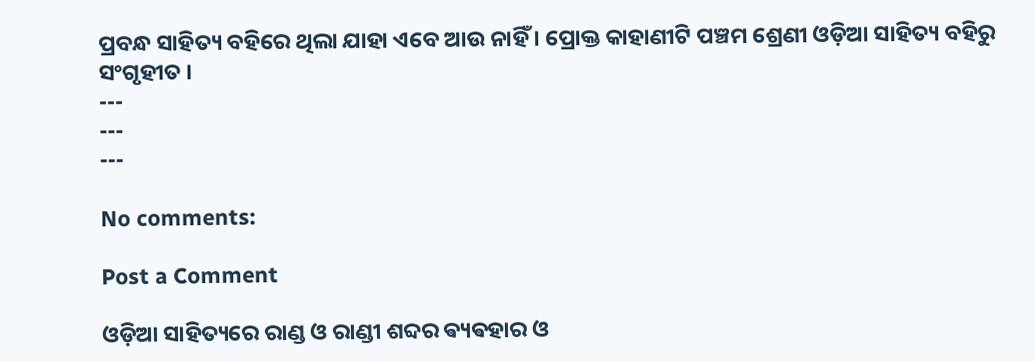ପ୍ରବନ୍ଧ ସାହିତ୍ୟ ବହିରେ ଥିଲା ଯାହା ଏବେ ଆଉ ନାହିଁ । ପ୍ରୋକ୍ତ କାହାଣୀଟି ପଞ୍ଚମ ଶ୍ରେଣୀ ଓଡ଼ିଆ ସାହିତ୍ୟ ବହିରୁ ସଂଗୃହୀତ ।
---
---
---

No comments:

Post a Comment

ଓଡ଼ିଆ ସାହିତ୍ୟରେ ରାଣ୍ଡ ଓ ରାଣ୍ଡୀ ଶବ୍ଦର ଵ୍ୟଵହାର ଓ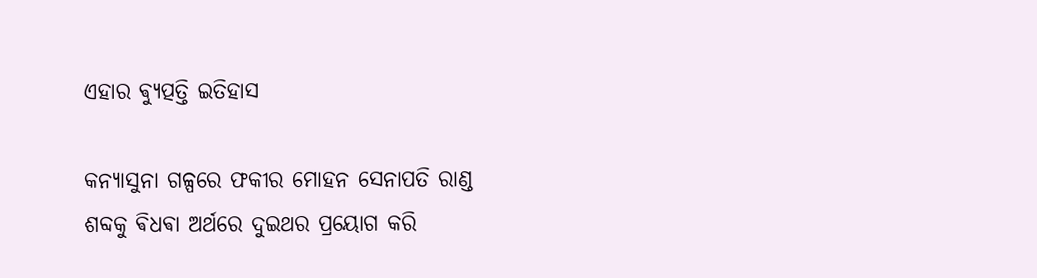ଏହାର ଵ୍ୟୁତ୍ପତ୍ତି ଇତିହାସ

କନ୍ୟାସୁନା ଗଳ୍ପରେ ଫକୀର ମୋହନ ସେନାପତି ରାଣ୍ଡ ଶବ୍ଦକୁ ଵିଧଵା ଅର୍ଥରେ ଦୁଇଥର ପ୍ରୟୋଗ କରି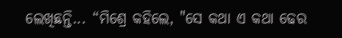ଲେଖିଛନ୍ତି... “ମିଶ୍ରେ କହିଲେ, "ସେ କଥା ଏ କଥା ଢେର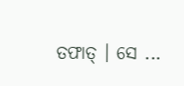ତଫାତ୍ । ସେ ...